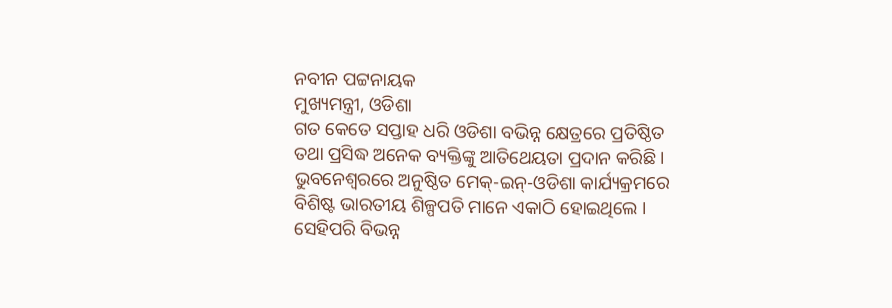ନବୀନ ପଟ୍ଟନାୟକ
ମୁଖ୍ୟମନ୍ତ୍ରୀ, ଓଡିଶା
ଗତ କେତେ ସପ୍ତାହ ଧରି ଓଡିଶା ବଭିନ୍ନ କ୍ଷେତ୍ରରେ ପ୍ରତିଷ୍ଠିତ ତଥା ପ୍ରସିଦ୍ଧ ଅନେକ ବ୍ୟକ୍ତିଙ୍କୁ ଆତିଥେୟତା ପ୍ରଦାନ କରିଛି । ଭୁବନେଶ୍ୱରରେ ଅନୁଷ୍ଠିତ ମେକ୍-ଇନ୍-ଓଡିଶା କାର୍ଯ୍ୟକ୍ରମରେ ବିଶିଷ୍ଟ ଭାରତୀୟ ଶିଳ୍ପପତି ମାନେ ଏକାଠି ହୋଇଥିଲେ । ସେହିପରି ବିଭନ୍ନ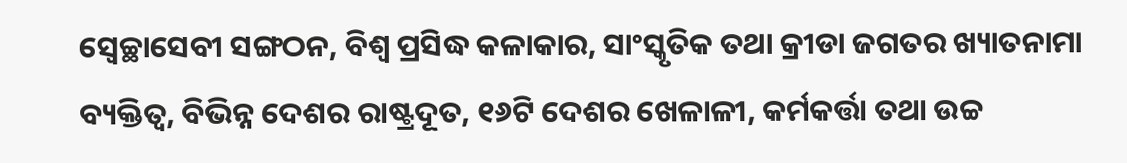ସ୍ୱେଚ୍ଛାସେବୀ ସଙ୍ଗଠନ, ବିଶ୍ୱ ପ୍ରସିଦ୍ଧ କଳାକାର, ସାଂସ୍କୃତିକ ତଥା କ୍ରୀଡା ଜଗତର ଖ୍ୟାତନାମା ବ୍ୟକ୍ତିତ୍ୱ, ବିଭିନ୍ନ ଦେଶର ରାଷ୍ଟ୍ରଦୂତ, ୧୬ଟି ଦେଶର ଖେଳାଳୀ, କର୍ମକର୍ତ୍ତା ତଥା ଉଚ୍ଚ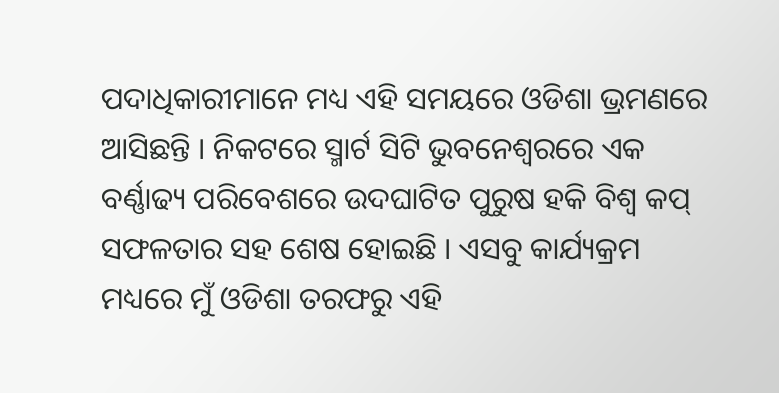ପଦାଧିକାରୀମାନେ ମଧ୍ୟ ଏହି ସମୟରେ ଓଡିଶା ଭ୍ରମଣରେ ଆସିଛନ୍ତି । ନିକଟରେ ସ୍ମାର୍ଟ ସିଟି ଭୁବନେଶ୍ୱରରେ ଏକ ବର୍ଣ୍ଣାଢ୍ୟ ପରିବେଶରେ ଉଦଘାଟିତ ପୁରୁଷ ହକି ବିଶ୍ୱ କପ୍ ସଫଳତାର ସହ ଶେଷ ହୋଇଛି । ଏସବୁ କାର୍ଯ୍ୟକ୍ରମ ମଧ୍ୟରେ ମୁଁ ଓଡିଶା ତରଫରୁ ଏହି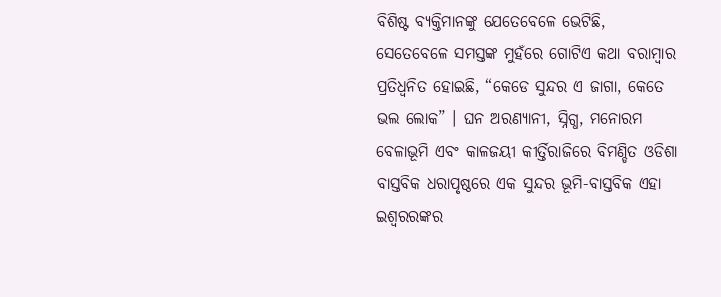ବିଶିଷ୍ଟ ବ୍ୟକ୍ତିମାନଙ୍କୁ ଯେତେବେଳେ ଭେଟିଛି, ସେତେବେଳେ ସମସ୍ତଙ୍କ ମୁହଁରେ ଗୋଟିଏ କଥା ବରାମ୍ବାର ପ୍ରତିଧ୍ୱନିତ ହୋଇଛି, “କେଡେ ସୁନ୍ଦର ଏ ଜାଗା, କେତେ ଭଲ ଲୋକ” । ଘନ ଅରଣ୍ୟାନୀ, ସ୍ନିଗ୍ଧ, ମନୋରମ ବେଳାଭୂମି ଏବଂ କାଳଜୟୀ କୀର୍ତ୍ତିରାଜିରେ ବିମଣ୍ଡିତ ଓଡିଶା ବାସ୍ତବିକ ଧରାପୃଷ୍ଠରେ ଏକ ସୁନ୍ଦର ଭୂମି-ବାସ୍ତବିକ ଏହା ଇଶ୍ୱରରଙ୍କର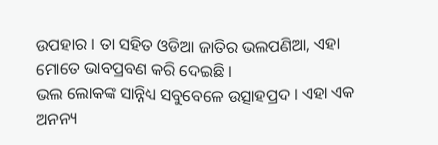ଉପହାର । ତା ସହିତ ଓଡିଆ ଜାତିର ଭଲପଣିଆ, ଏହା ମୋତେ ଭାବପ୍ରବଣ କରି ଦେଇଛି ।
ଭଲ ଲୋକଙ୍କ ସାନ୍ନିଧ୍ୟ ସବୁବେଳେ ଉତ୍ସାହପ୍ରଦ । ଏହା ଏକ ଅନନ୍ୟ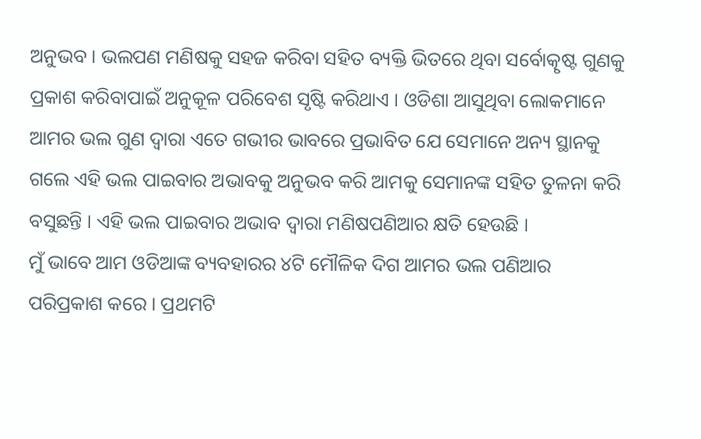ଅନୁଭବ । ଭଲପଣ ମଣିଷକୁ ସହଜ କରିବା ସହିତ ବ୍ୟକ୍ତି ଭିତରେ ଥିବା ସର୍ବୋତ୍କୃଷ୍ଟ ଗୁଣକୁ ପ୍ରକାଶ କରିବାପାଇଁ ଅନୁକୂଳ ପରିବେଶ ସୃଷ୍ଟି କରିଥାଏ । ଓଡିଶା ଆସୁଥିବା ଲୋକମାନେ ଆମର ଭଲ ଗୁଣ ଦ୍ୱାରା ଏତେ ଗଭୀର ଭାବରେ ପ୍ରଭାବିତ ଯେ ସେମାନେ ଅନ୍ୟ ସ୍ଥାନକୁ ଗଲେ ଏହି ଭଲ ପାଇବାର ଅଭାବକୁ ଅନୁଭବ କରି ଆମକୁ ସେମାନଙ୍କ ସହିତ ତୁଳନା କରି ବସୁଛନ୍ତି । ଏହି ଭଲ ପାଇବାର ଅଭାବ ଦ୍ୱାରା ମଣିଷପଣିଆର କ୍ଷତି ହେଉଛି ।
ମୁଁ ଭାବେ ଆମ ଓଡିଆଙ୍କ ବ୍ୟବହାରର ୪ଟି ମୌଳିକ ଦିଗ ଆମର ଭଲ ପଣିଆର ପରିପ୍ରକାଶ କରେ । ପ୍ରଥମଟି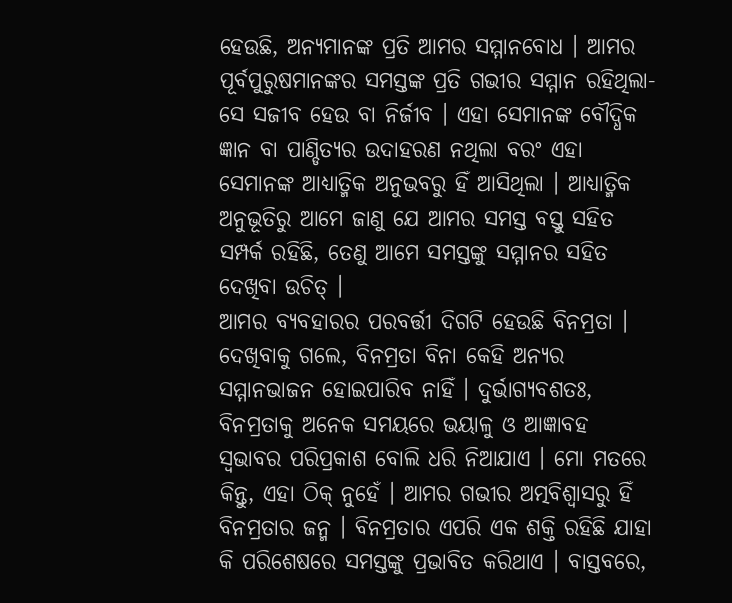ହେଉଛି, ଅନ୍ୟମାନଙ୍କ ପ୍ରତି ଆମର ସମ୍ମାନବୋଧ । ଆମର ପୂର୍ବପୁରୁଷମାନଙ୍କର ସମସ୍ତଙ୍କ ପ୍ରତି ଗଭୀର ସମ୍ମାନ ରହିଥିଲା-ସେ ସଜୀବ ହେଉ ବା ନିର୍ଜୀବ । ଏହା ସେମାନଙ୍କ ବୌଦ୍ଧିକ ଜ୍ଞାନ ବା ପାଣ୍ଡିତ୍ୟର ଉଦାହରଣ ନଥିଲା ବରଂ ଏହା ସେମାନଙ୍କ ଆଧ୍ୟାତ୍ମିକ ଅନୁଭବରୁ ହିଁ ଆସିଥିଲା । ଆଧ୍ୟାତ୍ମିକ ଅନୁଭୂତିରୁ ଆମେ ଜାଣୁ ଯେ ଆମର ସମସ୍ତ ବସ୍ତୁ ସହିତ ସମ୍ପର୍କ ରହିଛି, ତେଣୁ ଆମେ ସମସ୍ତଙ୍କୁ ସମ୍ମାନର ସହିତ ଦେଖିବା ଉଚିତ୍ ।
ଆମର ବ୍ୟବହାରର ପରବର୍ତ୍ତୀ ଦିଗଟି ହେଉଛି ବିନମ୍ରତା । ଦେଖିବାକୁ ଗଲେ, ବିନମ୍ରତା ବିନା କେହି ଅନ୍ୟର ସମ୍ମାନଭାଜନ ହୋଇପାରିବ ନାହିଁ । ଦୁର୍ଭାଗ୍ୟବଶତଃ, ବିନମ୍ରତାକୁ ଅନେକ ସମୟରେ ଭୟାଳୁ ଓ ଆଜ୍ଞାବହ ସ୍ୱଭାବର ପରିପ୍ରକାଶ ବୋଲି ଧରି ନିଆଯାଏ । ମୋ ମତରେ କିନ୍ତୁ, ଏହା ଠିକ୍ ନୁହେଁ । ଆମର ଗଭୀର ଅତ୍ମବିଶ୍ୱାସରୁ ହିଁ ବିନମ୍ରତାର ଜନ୍ମ । ବିନମ୍ରତାର ଏପରି ଏକ ଶକ୍ତି ରହିଛି ଯାହା କି ପରିଶେଷରେ ସମସ୍ତଙ୍କୁ ପ୍ରଭାବିତ କରିଥାଏ । ବାସ୍ତବରେ,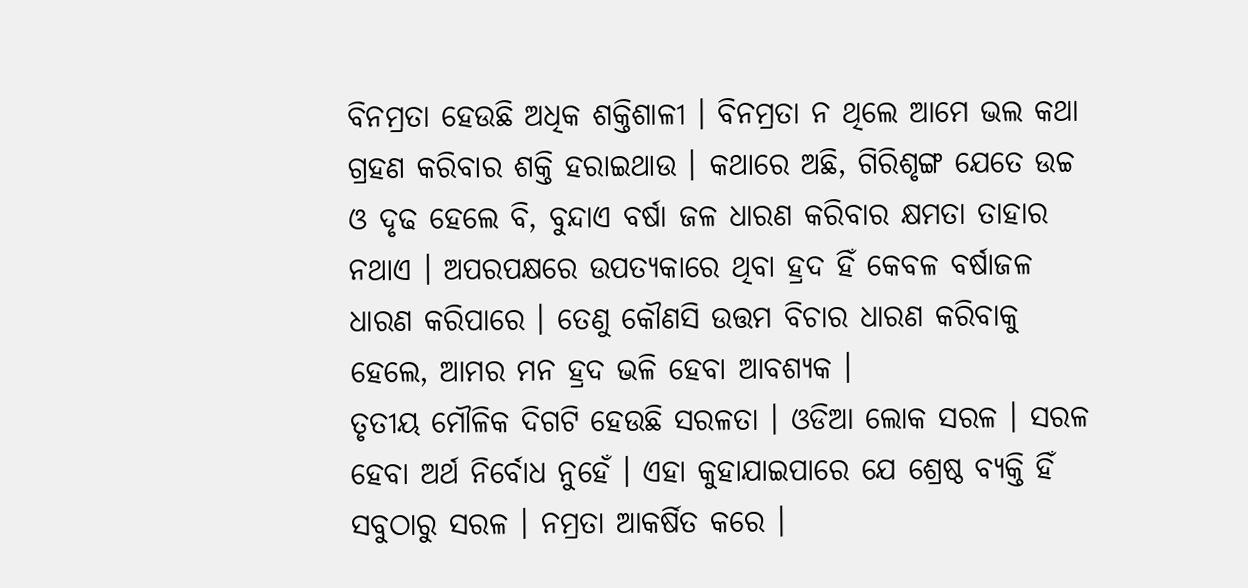ବିନମ୍ରତା ହେଉଛି ଅଧିକ ଶକ୍ତିଶାଳୀ । ବିନମ୍ରତା ନ ଥିଲେ ଆମେ ଭଲ କଥା ଗ୍ରହଣ କରିବାର ଶକ୍ତି ହରାଇଥାଉ । କଥାରେ ଅଛି, ଗିରିଶୃଙ୍ଗ ଯେତେ ଉଚ୍ଚ ଓ ଦୃଢ ହେଲେ ବି, ବୁନ୍ଦାଏ ବର୍ଷା ଜଳ ଧାରଣ କରିବାର କ୍ଷମତା ତାହାର ନଥାଏ । ଅପରପକ୍ଷରେ ଉପତ୍ୟକାରେ ଥିବା ହ୍ରଦ ହିଁ କେବଳ ବର୍ଷାଜଳ ଧାରଣ କରିପାରେ । ତେଣୁ କୌଣସି ଉତ୍ତମ ବିଚାର ଧାରଣ କରିବାକୁ ହେଲେ, ଆମର ମନ ହ୍ରଦ ଭଳି ହେବା ଆବଶ୍ୟକ ।
ତୃତୀୟ ମୌଳିକ ଦିଗଟି ହେଉଛି ସରଳତା । ଓଡିଆ ଲୋକ ସରଳ । ସରଳ ହେବା ଅର୍ଥ ନିର୍ବୋଧ ନୁହେଁ । ଏହା କୁହାଯାଇପାରେ ଯେ ଶ୍ରେଷ୍ଠ ବ୍ୟକ୍ତି ହିଁ ସବୁଠାରୁ ସରଳ । ନମ୍ରତା ଆକର୍ଷିତ କରେ ।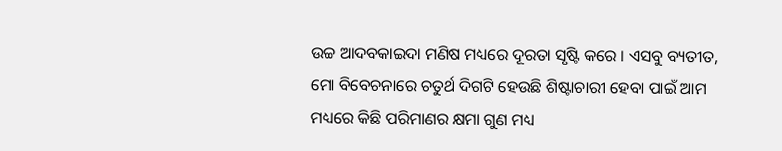ଉଚ୍ଚ ଆଦବକାଇଦା ମଣିଷ ମଧ୍ୟରେ ଦୂରତା ସୃଷ୍ଟି କରେ । ଏସବୁ ବ୍ୟତୀତ, ମୋ ବିବେଚନାରେ ଚତୁର୍ଥ ଦିଗଟି ହେଉଛି ଶିଷ୍ଟାଚାରୀ ହେବା ପାଇଁ ଆମ ମଧ୍ୟରେ କିଛି ପରିମାଣର କ୍ଷମା ଗୁଣ ମଧ୍ୟ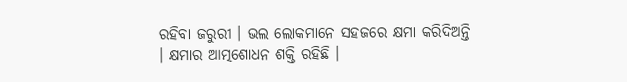ରହିବା ଜରୁରୀ । ଭଲ ଲୋକମାନେ ସହଜରେ କ୍ଷମା କରିଦିଅନ୍ତି । କ୍ଷମାର ଆତ୍ମଶୋଧନ ଶକ୍ତି ରହିଛି ।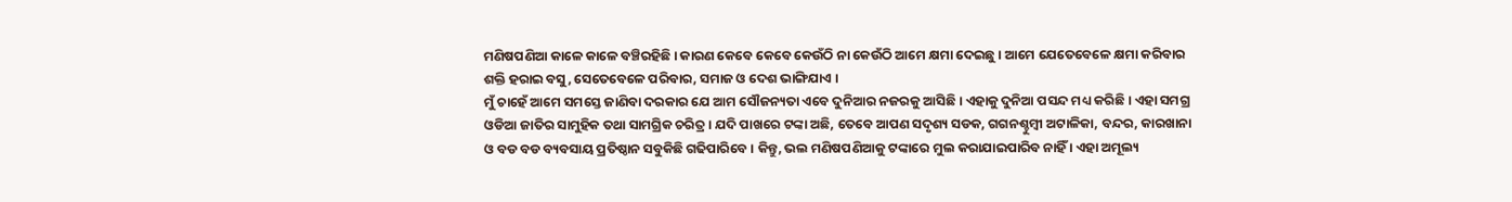ମଣିଷପଣିଆ କାଳେ କାଳେ ବଞ୍ଚିରହିଛି । କାରଣ କେବେ କେବେ କେଉଁଠି ନା କେଉଁଠି ଆମେ କ୍ଷମା ଦେଇଛୁ । ଆମେ ଯେତେବେଳେ କ୍ଷମା କରିବାର ଶକ୍ତି ହରାଇ ବସୁ, ସେତେବେଳେ ପରିବାର, ସମାଜ ଓ ଦେଶ ଭାଙ୍ଗିଯାଏ ।
ମୁଁ ଚାହେଁ ଆମେ ସମସ୍ତେ ଜାଣିବା ଦରକାର ଯେ ଆମ ସୌଜନ୍ୟତା ଏବେ ଦୁନିଆର ନଜରକୁ ଆସିଛି । ଏହାକୁ ଦୁନିଆ ପସନ୍ଦ ମଧ୍ୟ କରିଛି । ଏହା ସମଗ୍ର ଓଡିଆ ଜାତିର ସାମୁହିକ ତଥା ସାମଗ୍ରିକ ଚରିତ୍ର । ଯଦି ପାଖରେ ଟଙ୍କା ଅଛି, ତେବେ ଆପଣ ସଦୃଶ୍ୟ ସଡକ, ଗଗନଶ୍ଚୁମ୍ବୀ ଅଟାଳିକା, ବନ୍ଦର, କାରଖାନା ଓ ବଡ ବଡ ବ୍ୟବସାୟ ପ୍ରତିଷ୍ଠାନ ସବୁକିଛି ଗଢିପାରିବେ । କିନ୍ତୁ, ଭଲ ମଣିଷପଣିଆକୁ ଟଙ୍କାରେ ମୁଲ କରାଯାଇପାରିବ ନାହିଁ । ଏହା ଅମୂଲ୍ୟ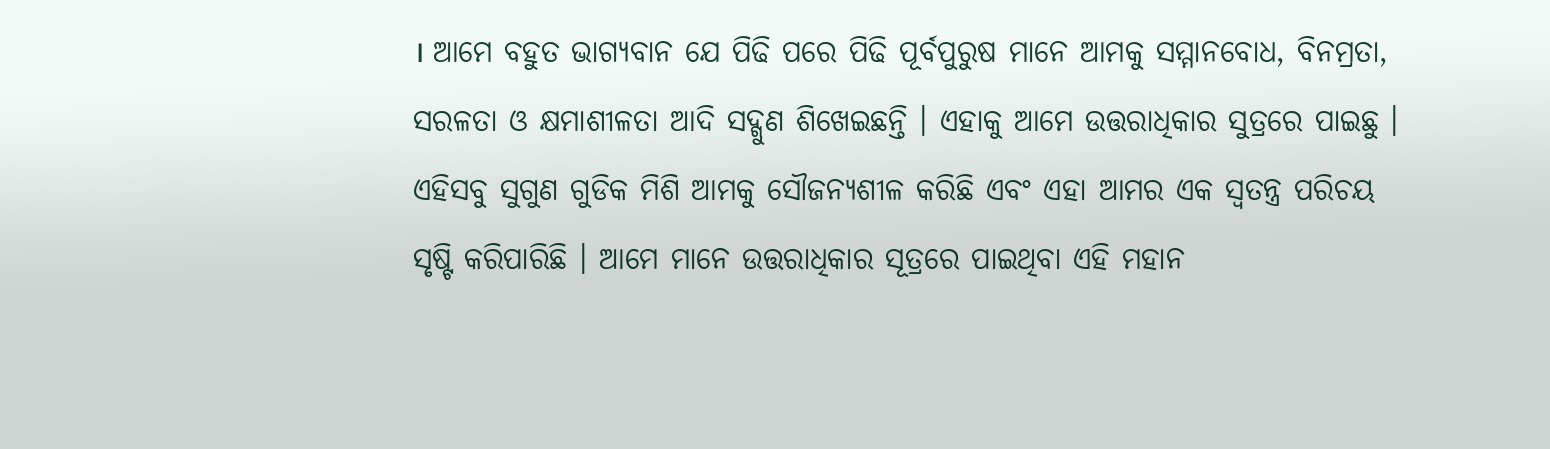। ଆମେ ବହୁତ ଭାଗ୍ୟବାନ ଯେ ପିଢି ପରେ ପିଢି ପୂର୍ବପୁରୁଷ ମାନେ ଆମକୁ ସମ୍ମାନବୋଧ, ବିନମ୍ରତା, ସରଳତା ଓ କ୍ଷମାଶୀଳତା ଆଦି ସଦ୍ଗୁଣ ଶିଖେଇଛନ୍ତି । ଏହାକୁ ଆମେ ଉତ୍ତରାଧିକାର ସୁତ୍ରରେ ପାଇଛୁ । ଏହିସବୁ ସୁଗୁଣ ଗୁଡିକ ମିଶି ଆମକୁ ସୌଜନ୍ୟଶୀଳ କରିଛି ଏବଂ ଏହା ଆମର ଏକ ସ୍ୱତନ୍ତ୍ର ପରିଚୟ ସୃଷ୍ଟି କରିପାରିଛି । ଆମେ ମାନେ ଉତ୍ତରାଧିକାର ସୂତ୍ରରେ ପାଇଥିବା ଏହି ମହାନ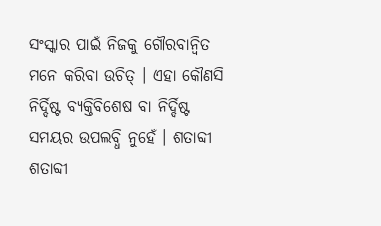ସଂସ୍କାର ପାଇଁ ନିଜକୁ ଗୌରବାନ୍ୱିତ ମନେ କରିବା ଉଚିତ୍ । ଏହା କୌଣସି ନିର୍ଦ୍ଦିଷ୍ଟ ବ୍ୟକ୍ତିବିଶେଷ ବା ନିର୍ଦ୍ଦିଷ୍ଟ ସମୟର ଉପଲବ୍ଧି ନୁହେଁ । ଶତାବ୍ଦୀ ଶତାବ୍ଦୀ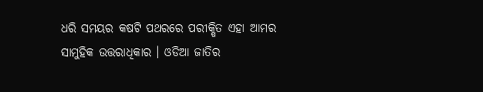ଧରି ସମୟର କଷଟି ପଥରରେ ପରୀକ୍ଷିତ ଏହା ଆମର ସାମୁହିକ ଉତ୍ତରାଧିକାର । ଓଡିଆ ଜାତିର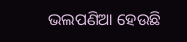ଭଲପଣିଆ ହେଉଛି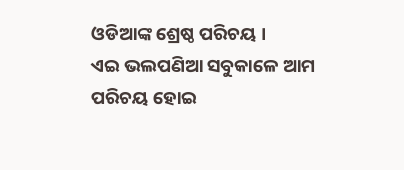ଓଡିଆଙ୍କ ଶ୍ରେଷ୍ଠ ପରିଚୟ ।
ଏଇ ଭଲପଣିଆ ସବୁକାଳେ ଆମ ପରିଚୟ ହୋଇ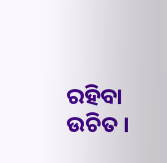ରହିବା ଉଚିତ ।